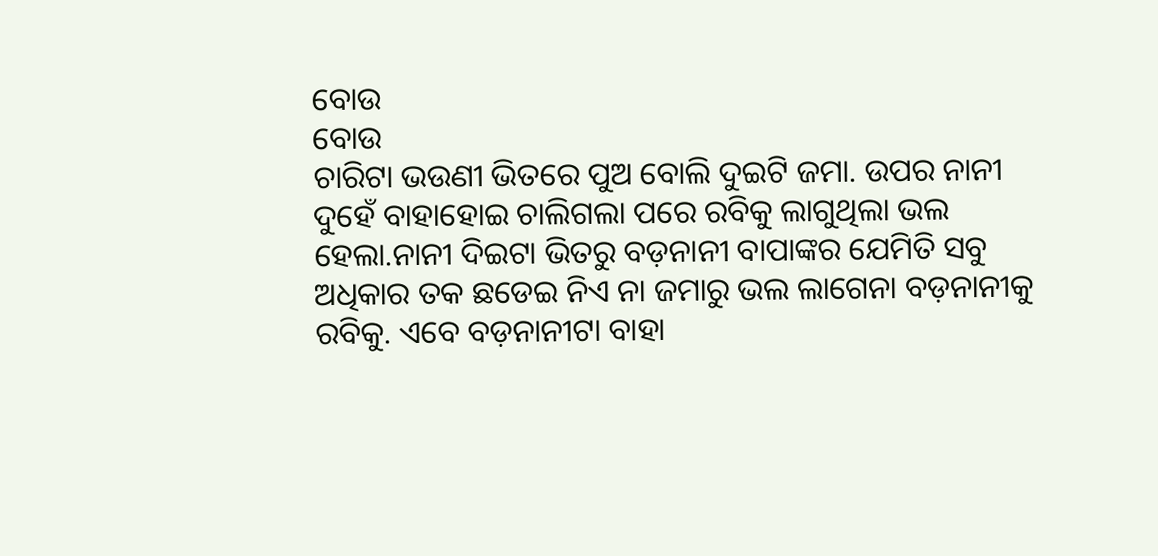ବୋଉ
ବୋଉ
ଚାରିଟା ଭଉଣୀ ଭିତରେ ପୁଅ ବୋଲି ଦୁଇଟି ଜମା. ଉପର ନାନୀ ଦୁହେଁ ବାହାହୋଇ ଚାଲିଗଲା ପରେ ରବିକୁ ଲାଗୁଥିଲା ଭଲ ହେଲା.ନାନୀ ଦିଇଟା ଭିତରୁ ବଡ଼ନାନୀ ବାପାଙ୍କର ଯେମିତି ସବୁ ଅଧିକାର ତକ ଛଡେଇ ନିଏ ନା ଜମାରୁ ଭଲ ଲାଗେନା ବଡ଼ନାନୀକୁ ରବିକୁ. ଏବେ ବଡ଼ନାନୀଟା ବାହା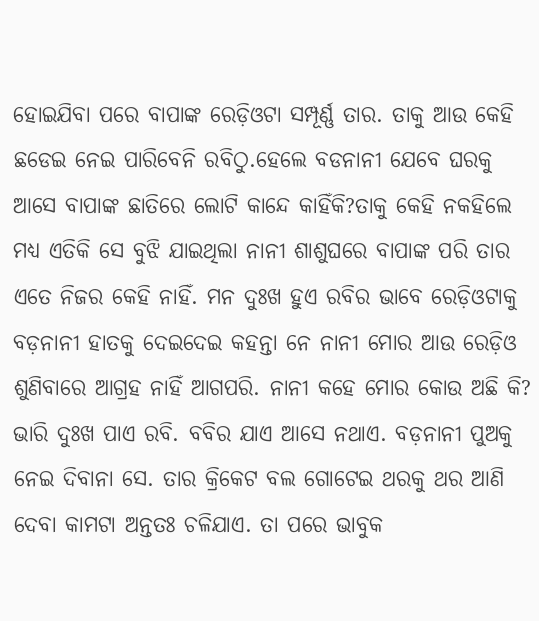ହୋଇଯିବା ପରେ ବାପାଙ୍କ ରେଡ଼ିଓଟା ସମ୍ପୂର୍ଣ୍ଣ ତାର. ତାକୁ ଆଉ କେହି ଛଡେଇ ନେଇ ପାରିବେନି ରବିଠୁ.ହେଲେ ବଡନାନୀ ଯେବେ ଘରକୁ ଆସେ ବାପାଙ୍କ ଛାତିରେ ଲୋଟି କାନ୍ଦେ କାହିଁକି?ତାକୁ କେହି ନକହିଲେ ମଧ୍ୟ ଏତିକି ସେ ବୁଝି ଯାଇଥିଲା ନାନୀ ଶାଶୁଘରେ ବାପାଙ୍କ ପରି ତାର ଏତେ ନିଜର କେହି ନାହିଁ. ମନ ଦୁଃଖ ହୁଏ ରବିର ଭାବେ ରେଡ଼ିଓଟାକୁ ବଡ଼ନାନୀ ହାତକୁ ଦେଇଦେଇ କହନ୍ତା ନେ ନାନୀ ମୋର ଆଉ ରେଡ଼ିଓ ଶୁଣିବାରେ ଆଗ୍ରହ ନାହିଁ ଆଗପରି. ନାନୀ କହେ ମୋର କୋଉ ଅଛି କି? ଭାରି ଦୁଃଖ ପାଏ ରବି. ବବିର ଯାଏ ଆସେ ନଥାଏ. ବଡ଼ନାନୀ ପୁଅକୁ ନେଇ ଦିବାନା ସେ. ତାର କ୍ରିକେଟ ବଲ ଗୋଟେଇ ଥରକୁ ଥର ଆଣି ଦେବା କାମଟା ଅନ୍ତତଃ ଚଳିଯାଏ. ତା ପରେ ଭାବୁକ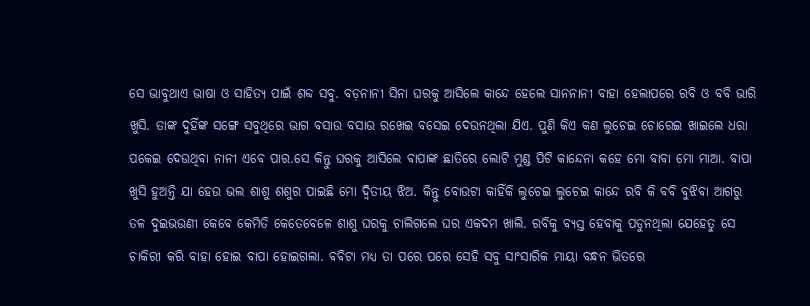ସେ ଭାବୁଥାଏ ଭାଷା ଓ ସାହିତ୍ୟ ପାଇଁ ଶବ୍ଦ ସବୁ. ବଡ଼ନାନୀ ସିନା ଘରକୁ ଆସିଲେ କାନ୍ଦେ ହେଲେ ସାନନାନୀ ବାହା ହେଲାପରେ ରବି ଓ ବବି ଭାରି ଖୁସି. ତାଙ୍କ ଦୁହିଁଙ୍କ ସଙ୍ଗେ ସବୁଥିରେ ଭାଗ ବସାଉ ବସାଉ ରଖେଇ ବସେଇ ଦେଉନଥିଲା ଯିଏ. ପୁଣି କିଏ କଣ ଲୁଚେଇ ଚୋରେଇ ଖାଇଲେ ଧରା ପକେଇ ଦେଉଥିବା ନାନୀ ଏବେ ପାର.ସେ କିନ୍ତୁ ଘରକୁ ଆସିଲେ ବାପାଙ୍କ ଛାତିରେ ଲୋଟି ମୁଣ୍ଡ ପିଟି କାନ୍ଦେନା କହେ ମୋ ବାବା ମୋ ମାଆ. ବାପା ଖୁସି ହୁଅନ୍ତି ଯା ହେଉ ଭଲ ଶାଶୁ ଶଶୁର ପାଇଛି ମୋ ଦ୍ୱିତୀୟ ଝିଅ. କିନ୍ତୁ ବୋଉଟା କାହିଁକି ଲୁଚେଇ ଲୁଚେଇ କାନ୍ଦେ ରବି କି ବବି ବୁଝିବା ଆଗରୁ ତଳ ଦୁଇଭଉଣୀ କେବେ କେମିତି କେତେବେଳେ ଶାଶୁ ଘରକୁ ଚାଲିଗଲେ ଘର ଏକଦମ ଖାଲି. ରବିକୁ ବ୍ୟସ୍ତ ହେବାକୁ ପଡୁନଥିଲା ଯେହେତୁ ସେ ଚାକିରୀ କରି ବାହା ହୋଇ ବାପା ହୋଇଗଲା. ବବିଟା ମଧ୍ୟ ତା ପରେ ପରେ ସେହି ସବୁ ସାଂସାରିକ ମାୟା ବନ୍ଧନ ଭିତରେ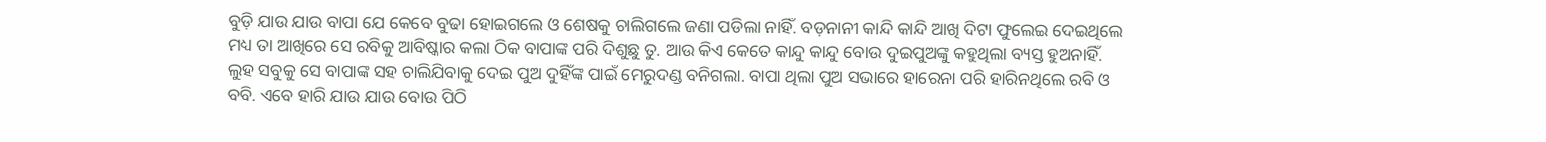ବୁଡ଼ି ଯାଉ ଯାଉ ବାପା ଯେ କେବେ ବୁଢା ହୋଇଗଲେ ଓ ଶେଷକୁ ଚାଲିଗଲେ ଜଣା ପଡିଲା ନାହିଁ. ବଡ଼ନାନୀ କାନ୍ଦି କାନ୍ଦି ଆଖି ଦିଟା ଫୁଲେଇ ଦେଇଥିଲେ ମଧ୍ୟ ତା ଆଖିରେ ସେ ରବିକୁ ଆବିଷ୍କାର କଲା ଠିକ ବାପାଙ୍କ ପରି ଦିଶୁଛୁ ତୁ. ଆଉ କିଏ କେତେ କାନ୍ଦୁ କାନ୍ଦୁ ବୋଉ ଦୁଇପୁଅଙ୍କୁ କହୁଥିଲା ବ୍ୟସ୍ତ ହୁଅନାହିଁ. ଲୁହ ସବୁକୁ ସେ ବାପାଙ୍କ ସହ ଚାଲିଯିବାକୁ ଦେଇ ପୁଅ ଦୁହିଁଙ୍କ ପାଇଁ ମେରୁଦଣ୍ଡ ବନିଗଲା. ବାପା ଥିଲା ପୁଅ ସଭାରେ ହାରେନା ପରି ହାରିନଥିଲେ ରବି ଓ ବବି. ଏବେ ହାରି ଯାଉ ଯାଉ ବୋଉ ପିଠି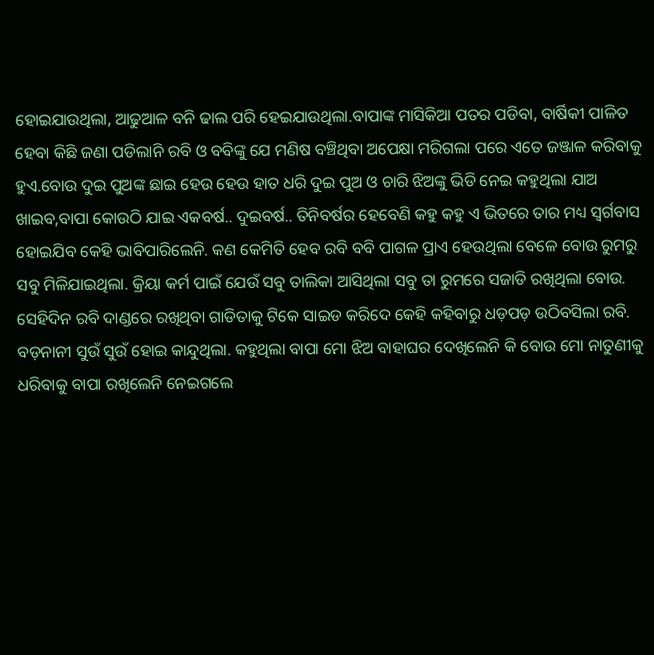ହୋଇଯାଉଥିଲା, ଆଢୁଆଳ ବନି ଢାଲ ପରି ହେଇଯାଉଥିଲା.ବାପାଙ୍କ ମାସିକିଆ ପତର ପଡିବା, ବାର୍ଷିକୀ ପାଳିତ ହେବା କିଛି ଜଣା ପଡିଲାନି ରବି ଓ ବବିଙ୍କୁ ଯେ ମଣିଷ ବଞ୍ଚିଥିବା ଅପେକ୍ଷା ମରିଗଲା ପରେ ଏତେ ଜଞ୍ଜାଳ କରିବାକୁ ହୁଏ.ବୋଉ ଦୁଇ ପୁଅଙ୍କ ଛାଇ ହେଉ ହେଉ ହାତ ଧରି ଦୁଇ ପୁଅ ଓ ଚାରି ଝିଅଙ୍କୁ ଭିଡି ନେଇ କହୁଥିଲା ଯାଅ ଖାଇବ,ବାପା କୋଉଠି ଯାଇ ଏକବର୍ଷ.. ଦୁଇବର୍ଷ.. ତିନିବର୍ଷର ହେବେଣି କହୁ କହୁ ଏ ଭିତରେ ତାର ମଧ୍ୟ ସ୍ବର୍ଗବାସ ହୋଇଯିବ କେହି ଭାବିପାରିଲେନି. କଣ କେମିତି ହେବ ରବି ବବି ପାଗଳ ପ୍ରାଏ ହେଉଥିଲା ବେଳେ ବୋଉ ରୁମରୁ ସବୁ ମିଳିଯାଇଥିଲା. କ୍ରିୟା କର୍ମ ପାଇଁ ଯେଉଁ ସବୁ ତାଲିକା ଆସିଥିଲା ସବୁ ତା ରୁମରେ ସଜାଡି ରଖିଥିଲା ବୋଉ. ସେହିଦିନ ରବି ଦାଣ୍ଡରେ ରଖିଥିବା ଗାଡିତାକୁ ଟିକେ ସାଇଡ କରିଦେ କେହି କହିବାରୁ ଧଡ଼ପଡ଼ ଉଠିବସିଲା ରବି. ବଡ଼ନାନୀ ସୁଉଁ ସୁଉଁ ହୋଇ କାନ୍ଦୁଥିଲା. କହୁଥିଲା ବାପା ମୋ ଝିଅ ବାହାଘର ଦେଖିଲେନି କି ବୋଉ ମୋ ନାତୁଣୀକୁ ଧରିବାକୁ ବାପା ରଖିଲେନି ନେଇଗଲେ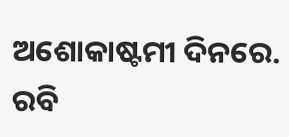ଅଶୋକାଷ୍ଟମୀ ଦିନରେ. ରବି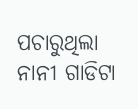ପଚାରୁଥିଲା ନାନୀ ଗାଡିଟା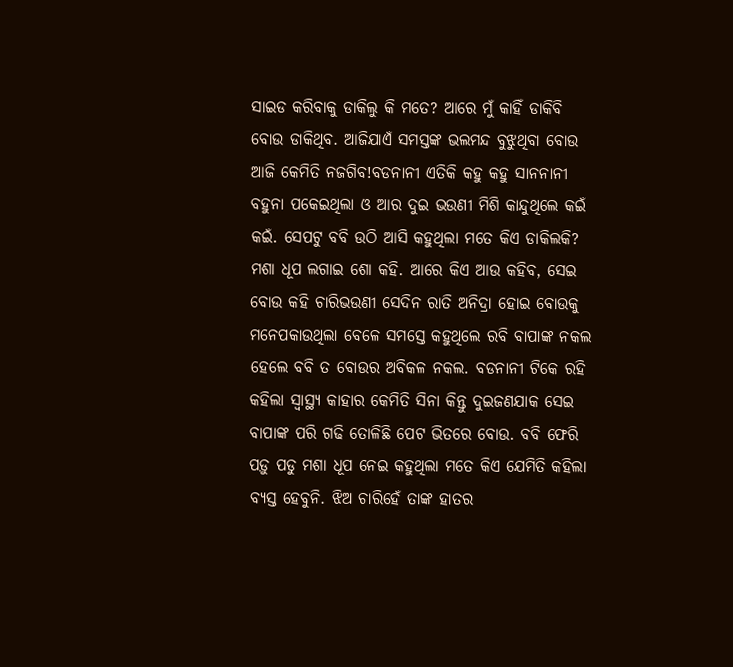ସାଇଡ କରିବାକୁ ଡାକିଲୁ କି ମତେ? ଆରେ ମୁଁ କାହିଁ ଡାକିବି ବୋଉ ଡାକିଥିବ. ଆଜିଯାଏଁ ସମସ୍ତଙ୍କ ଭଲମନ୍ଦ ବୁଝୁଥିବା ବୋଉ ଆଜି କେମିତି ନଜଗିବ!ବଡନାନୀ ଏତିକି କହୁ କହୁ ସାନନାନୀ ବହୁନା ପକେଇଥିଲା ଓ ଆର ଦୁଇ ଭଉଣୀ ମିଶି କାନ୍ଦୁଥିଲେ କଇଁ କଇଁ. ସେପଟୁ ବବି ଉଠି ଆସି କହୁଥିଲା ମତେ କିଏ ଡାକିଲକି? ମଶା ଧୂପ ଲଗାଇ ଶୋ କହି. ଆରେ କିଏ ଆଉ କହିବ, ସେଇ ବୋଉ କହି ଚାରିଭଉଣୀ ସେଦିନ ରାତି ଅନିଦ୍ରା ହୋଇ ବୋଉକୁ ମନେପକାଉଥିଲା ବେଳେ ସମସ୍ତେ କହୁଥିଲେ ରବି ବାପାଙ୍କ ନକଲ ହେଲେ ବବି ତ ବୋଉର ଅବିକଳ ନକଲ. ବଡନାନୀ ଟିକେ ରହି କହିଲା ସ୍ୱାସ୍ଥ୍ୟ କାହାର କେମିତି ସିନା କିନ୍ତୁ ଦୁଇଜଣଯାକ ସେଇ ବାପାଙ୍କ ପରି ଗଢି ତୋଳିଛି ପେଟ ଭିତରେ ବୋଉ. ବବି ଫେରି ପଡ଼ୁ ପଡୁ ମଶା ଧୂପ ନେଇ କହୁଥିଲା ମତେ କିଏ ଯେମିତି କହିଲା ବ୍ୟସ୍ତ ହେବୁନି. ଝିଅ ଚାରିହେଁ ତାଙ୍କ ହାତର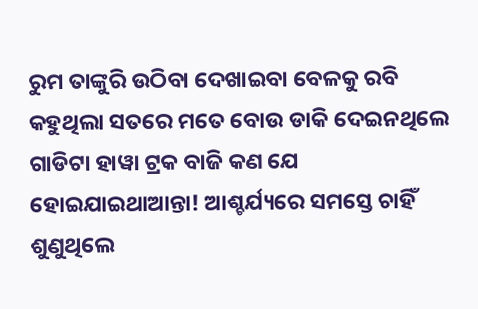ରୁମ ତାଙ୍କୁରି ଉଠିବା ଦେଖାଇବା ବେଳକୁ ରବି କହୁଥିଲା ସତରେ ମତେ ବୋଉ ଡାକି ଦେଇନଥିଲେ ଗାଡିଟା ହାୱା ଟ୍ରକ ବାଜି କଣ ଯେ ହୋଇଯାଇଥାଆନ୍ତା! ଆଶ୍ଚର୍ଯ୍ୟରେ ସମସ୍ତେ ଚାହିଁ ଶୁଣୁଥିଲେ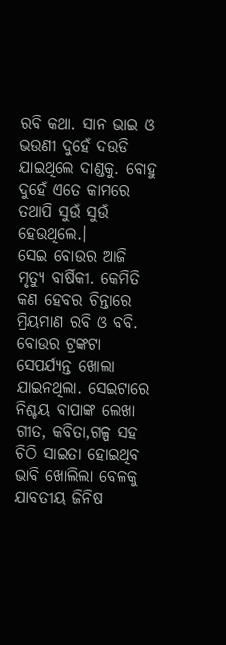ରବି କଥା. ସାନ ଭାଇ ଓ ଭଉଣୀ ଦୁହେଁ ଦଉଡି ଯାଇଥିଲେ ଦାଣ୍ଡକୁ. ବୋହୁ ଦୁହେଁ ଏତେ କାମରେ ତଥାପି ସୁଉଁ ସୁଉଁ ହେଉଥିଲେ.।
ସେଇ ବୋଉର ଆଜି ମୃତ୍ୟୁ ବାର୍ଷିକୀ. କେମିତି କଣ ହେବର ଚିନ୍ତାରେ ମ୍ରିୟମାଣ ରବି ଓ ବବି. ବୋଉର ଟ୍ରଙ୍କଟା ସେପର୍ଯ୍ୟନ୍ତ ଖୋଲା ଯାଇନଥିଲା. ସେଇଟାରେ ନିଶ୍ଚୟ ବାପାଙ୍କ ଲେଖା ଗୀତ, କବିତା,ଗଳ୍ପ ସହ ଚିଠି ସାଇତା ହୋଇଥିବ ଭାବି ଖୋଲିଲା ବେଳକୁ ଯାବତୀୟ ଜିନିଷ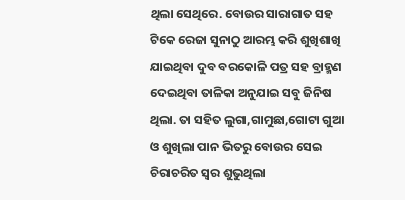ଥିଲା ସେଥିରେ. ବୋଉର ସାରାଗାତ ସହ ଟିକେ ରେଜା ସୁନାଠୁ ଆରମ୍ଭ କରି ଶୁଖିଶାଖି ଯାଇଥିବା ଦୁବ ବରକୋଳି ପତ୍ର ସହ ବ୍ରାହ୍ମଣ ଦେଇଥିବା ତାଳିକା ଅନୁଯାଇ ସବୁ ଜିନିଷ ଥିଲା. ତା ସହିତ ଲୁଗା,ଗାମୁଛା,ଗୋଟା ଗୁଆ ଓ ଶୁଖିଲା ପାନ ଭିତରୁ ବୋଉର ସେଇ ଚିରାଚରିତ ସ୍ୱର ଶୁଭୁଥିଲା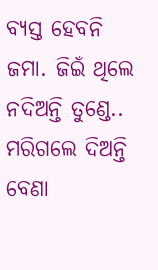ବ୍ୟସ୍ତ ହେବନି ଜମା. ଜିଇଁ ଥିଲେ ନଦିଅନ୍ତି ତୁଣ୍ଡେ.. ମରିଗଲେ ଦିଅନ୍ତି ବେଣା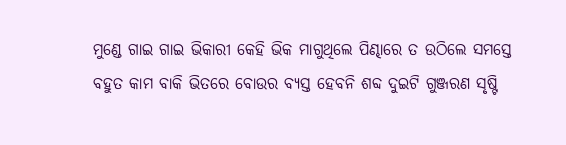ମୁଣ୍ଡେ ଗାଇ ଗାଇ ଭିକାରୀ କେହି ଭିକ ମାଗୁଥିଲେ ପିଣ୍ଢାରେ ତ ଉଠିଲେ ସମସ୍ତେ ବହୁତ କାମ ବାକି ଭିତରେ ବୋଉର ବ୍ୟସ୍ତ ହେବନି ଶବ୍ଦ ଦୁଇଟି ଗୁଞ୍ଜରଣ ସୃଷ୍ଟି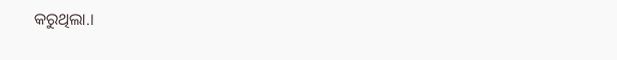କରୁଥିଲା.।